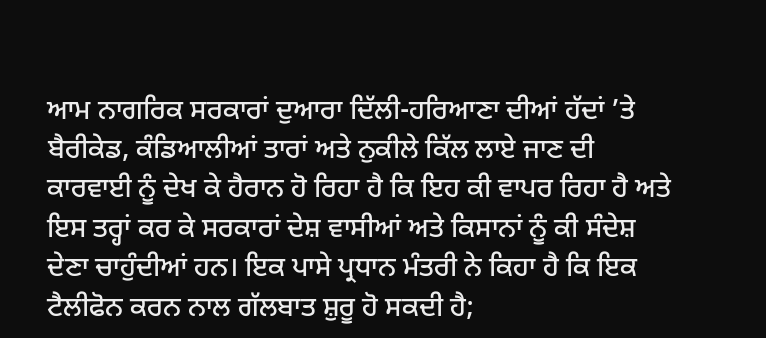ਆਮ ਨਾਗਰਿਕ ਸਰਕਾਰਾਂ ਦੁਆਰਾ ਦਿੱਲੀ-ਹਰਿਆਣਾ ਦੀਆਂ ਹੱਦਾਂ ’ਤੇ ਬੈਰੀਕੇਡ, ਕੰਡਿਆਲੀਆਂ ਤਾਰਾਂ ਅਤੇ ਨੁਕੀਲੇ ਕਿੱਲ ਲਾਏ ਜਾਣ ਦੀ ਕਾਰਵਾਈ ਨੂੰ ਦੇਖ ਕੇ ਹੈਰਾਨ ਹੋ ਰਿਹਾ ਹੈ ਕਿ ਇਹ ਕੀ ਵਾਪਰ ਰਿਹਾ ਹੈ ਅਤੇ ਇਸ ਤਰ੍ਹਾਂ ਕਰ ਕੇ ਸਰਕਾਰਾਂ ਦੇਸ਼ ਵਾਸੀਆਂ ਅਤੇ ਕਿਸਾਨਾਂ ਨੂੰ ਕੀ ਸੰਦੇਸ਼ ਦੇਣਾ ਚਾਹੁੰਦੀਆਂ ਹਨ। ਇਕ ਪਾਸੇ ਪ੍ਰਧਾਨ ਮੰਤਰੀ ਨੇ ਕਿਹਾ ਹੈ ਕਿ ਇਕ ਟੈਲੀਫੋਨ ਕਰਨ ਨਾਲ ਗੱਲਬਾਤ ਸ਼ੁਰੂ ਹੋ ਸਕਦੀ ਹੈ;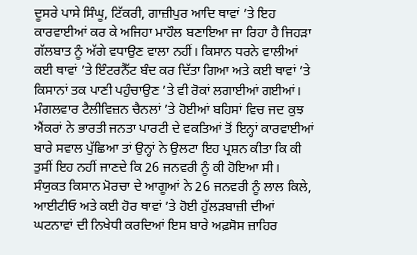ਦੂਸਰੇ ਪਾਸੇ ਸਿੰਘੂ, ਟਿੱਕਰੀ, ਗਾਜ਼ੀਪੁਰ ਆਦਿ ਥਾਵਾਂ ’ਤੇ ਇਹ ਕਾਰਵਾਈਆਂ ਕਰ ਕੇ ਅਜਿਹਾ ਮਾਹੌਲ ਬਣਾਇਆ ਜਾ ਰਿਹਾ ਹੈ ਜਿਹੜਾ ਗੱਲਬਾਤ ਨੂੰ ਅੱਗੇ ਵਧਾਉਣ ਵਾਲਾ ਨਹੀਂ। ਕਿਸਾਨ ਧਰਨੇ ਵਾਲੀਆਂ ਕਈ ਥਾਵਾਂ ’ਤੇ ਇੰਟਰਨੈੱਟ ਬੰਦ ਕਰ ਦਿੱਤਾ ਗਿਆ ਅਤੇ ਕਈ ਥਾਵਾਂ ’ਤੇ ਕਿਸਾਨਾਂ ਤਕ ਪਾਣੀ ਪਹੁੰਚਾਉਣ ’ਤੇ ਵੀ ਰੋਕਾਂ ਲਗਾਈਆਂ ਗਈਆਂ। ਮੰਗਲਵਾਰ ਟੈਲੀਵਿਜ਼ਨ ਚੈਨਲਾਂ ’ਤੇ ਹੋਈਆਂ ਬਹਿਸਾਂ ਵਿਚ ਜਦ ਕੁਝ ਐਂਕਰਾਂ ਨੇ ਭਾਰਤੀ ਜਨਤਾ ਪਾਰਟੀ ਦੇ ਵਕਤਿਆਂ ਤੋਂ ਇਨ੍ਹਾਂ ਕਾਰਵਾਈਆਂ ਬਾਰੇ ਸਵਾਲ ਪੁੱਛਿਆ ਤਾਂ ਉਨ੍ਹਾਂ ਨੇ ਉਲਟਾ ਇਹ ਪ੍ਰਸ਼ਨ ਕੀਤਾ ਕਿ ਕੀ ਤੁਸੀਂ ਇਹ ਨਹੀਂ ਜਾਣਦੇ ਕਿ 26 ਜਨਵਰੀ ਨੂੰ ਕੀ ਹੋਇਆ ਸੀ।
ਸੰਯੁਕਤ ਕਿਸਾਨ ਮੋਰਚਾ ਦੇ ਆਗੂਆਂ ਨੇ 26 ਜਨਵਰੀ ਨੂੰ ਲਾਲ ਕਿਲੇ, ਆਈਟੀਓ ਅਤੇ ਕਈ ਹੋਰ ਥਾਵਾਂ ’ਤੇ ਹੋਈ ਹੁੱਲੜਬਾਜ਼ੀ ਦੀਆਂ ਘਟਨਾਵਾਂ ਦੀ ਨਿਖੇਧੀ ਕਰਦਿਆਂ ਇਸ ਬਾਰੇ ਅਫ਼ਸੋਸ ਜ਼ਾਹਿਰ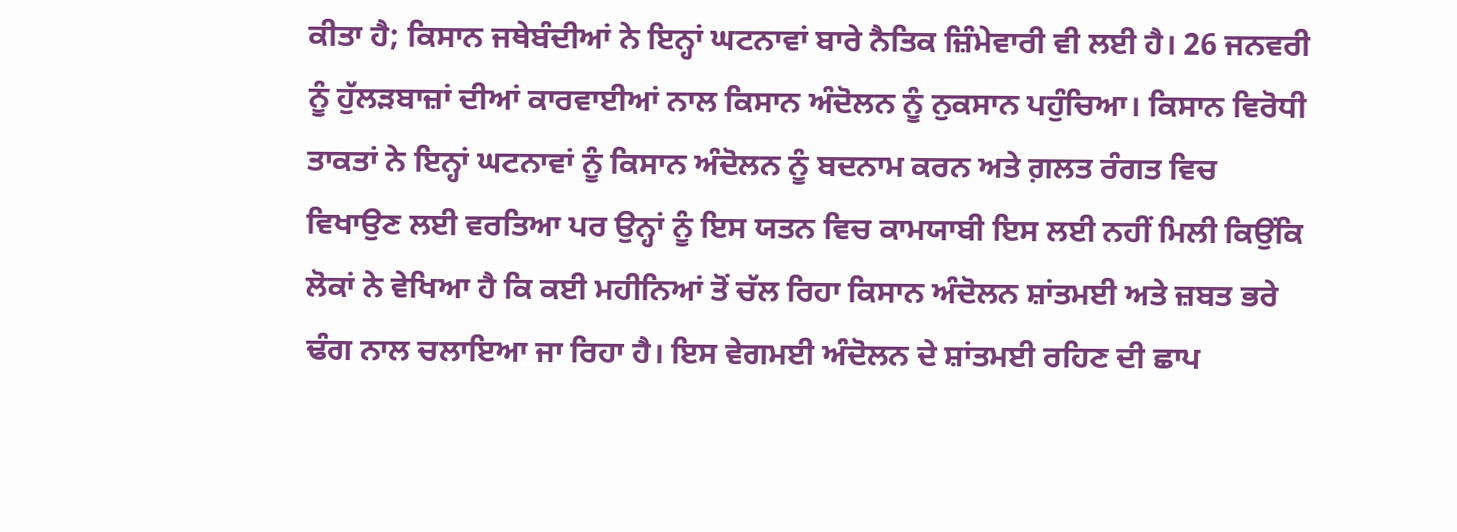ਕੀਤਾ ਹੈ; ਕਿਸਾਨ ਜਥੇਬੰਦੀਆਂ ਨੇ ਇਨ੍ਹਾਂ ਘਟਨਾਵਾਂ ਬਾਰੇ ਨੈਤਿਕ ਜ਼ਿੰਮੇਵਾਰੀ ਵੀ ਲਈ ਹੈ। 26 ਜਨਵਰੀ ਨੂੰ ਹੁੱਲੜਬਾਜ਼ਾਂ ਦੀਆਂ ਕਾਰਵਾਈਆਂ ਨਾਲ ਕਿਸਾਨ ਅੰਦੋਲਨ ਨੂੰ ਨੁਕਸਾਨ ਪਹੁੰਚਿਆ। ਕਿਸਾਨ ਵਿਰੋਧੀ ਤਾਕਤਾਂ ਨੇ ਇਨ੍ਹਾਂ ਘਟਨਾਵਾਂ ਨੂੰ ਕਿਸਾਨ ਅੰਦੋਲਨ ਨੂੰ ਬਦਨਾਮ ਕਰਨ ਅਤੇ ਗ਼ਲਤ ਰੰਗਤ ਵਿਚ ਵਿਖਾਉਣ ਲਈ ਵਰਤਿਆ ਪਰ ਉਨ੍ਹਾਂ ਨੂੰ ਇਸ ਯਤਨ ਵਿਚ ਕਾਮਯਾਬੀ ਇਸ ਲਈ ਨਹੀਂ ਮਿਲੀ ਕਿਉਂਕਿ ਲੋਕਾਂ ਨੇ ਵੇਖਿਆ ਹੈ ਕਿ ਕਈ ਮਹੀਨਿਆਂ ਤੋਂ ਚੱਲ ਰਿਹਾ ਕਿਸਾਨ ਅੰਦੋਲਨ ਸ਼ਾਂਤਮਈ ਅਤੇ ਜ਼ਬਤ ਭਰੇ ਢੰਗ ਨਾਲ ਚਲਾਇਆ ਜਾ ਰਿਹਾ ਹੈ। ਇਸ ਵੇਗਮਈ ਅੰਦੋਲਨ ਦੇ ਸ਼ਾਂਤਮਈ ਰਹਿਣ ਦੀ ਛਾਪ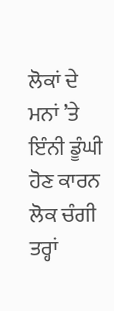ਲੋਕਾਂ ਦੇ ਮਨਾਂ ’ਤੇ ਇੰਨੀ ਡੂੰਘੀ ਹੋਣ ਕਾਰਨ ਲੋਕ ਚੰਗੀ ਤਰ੍ਹਾਂ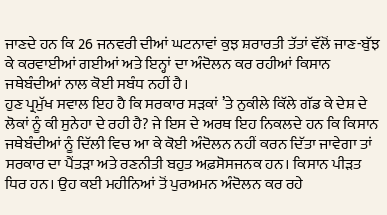ਜਾਣਦੇ ਹਨ ਕਿ 26 ਜਨਵਰੀ ਦੀਆਂ ਘਟਨਾਵਾਂ ਕੁਝ ਸ਼ਰਾਰਤੀ ਤੱਤਾਂ ਵੱਲੋਂ ਜਾਣ-ਬੁੱਝ ਕੇ ਕਰਵਾਈਆਂ ਗਈਆਂ ਅਤੇ ਇਨ੍ਹਾਂ ਦਾ ਅੰਦੋਲਨ ਕਰ ਰਹੀਆਂ ਕਿਸਾਨ ਜਥੇਬੰਦੀਆਂ ਨਾਲ ਕੋਈ ਸਬੰਧ ਨਹੀਂ ਹੈ।
ਹੁਣ ਪ੍ਰਮੁੱਖ ਸਵਾਲ ਇਹ ਹੈ ਕਿ ਸਰਕਾਰ ਸੜਕਾਂ ’ਤੇ ਨੁਕੀਲੇ ਕਿੱਲੇ ਗੱਡ ਕੇ ਦੇਸ਼ ਦੇ ਲੋਕਾਂ ਨੂੰ ਕੀ ਸੁਨੇਹਾ ਦੇ ਰਹੀ ਹੈ? ਜੇ ਇਸ ਦੇ ਅਰਥ ਇਹ ਨਿਕਲਦੇ ਹਨ ਕਿ ਕਿਸਾਨ ਜਥੇਬੰਦੀਆਂ ਨੂੰ ਦਿੱਲੀ ਵਿਚ ਆ ਕੇ ਕੋਈ ਅੰਦੋਲਨ ਨਹੀਂ ਕਰਨ ਦਿੱਤਾ ਜਾਵੇਗਾ ਤਾਂ ਸਰਕਾਰ ਦਾ ਪੈਂਤੜਾ ਅਤੇ ਰਣਨੀਤੀ ਬਹੁਤ ਅਫ਼ਸੋਸਜਨਕ ਹਨ। ਕਿਸਾਨ ਪੀੜਤ ਧਿਰ ਹਨ। ਉਹ ਕਈ ਮਹੀਨਿਆਂ ਤੋਂ ਪੁਰਅਮਨ ਅੰਦੋਲਨ ਕਰ ਰਹੇ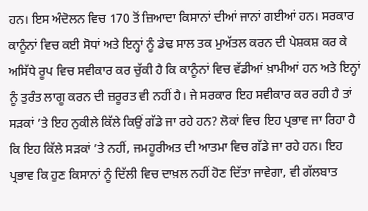ਹਨ। ਇਸ ਅੰਦੋਲਨ ਵਿਚ 170 ਤੋਂ ਜ਼ਿਆਦਾ ਕਿਸਾਨਾਂ ਦੀਆਂ ਜਾਨਾਂ ਗਈਆਂ ਹਨ। ਸਰਕਾਰ ਕਾਨੂੰਨਾਂ ਵਿਚ ਕਈ ਸੋਧਾਂ ਅਤੇ ਇਨ੍ਹਾਂ ਨੂੰ ਡੇਢ ਸਾਲ ਤਕ ਮੁਅੱਤਲ ਕਰਨ ਦੀ ਪੇਸ਼ਕਸ਼ ਕਰ ਕੇ ਅਸਿੱਧੇ ਰੂਪ ਵਿਚ ਸਵੀਕਾਰ ਕਰ ਚੁੱਕੀ ਹੈ ਕਿ ਕਾਨੂੰਨਾਂ ਵਿਚ ਵੱਡੀਆਂ ਖ਼ਾਮੀਆਂ ਹਨ ਅਤੇ ਇਨ੍ਹਾਂ ਨੂੰ ਤੁਰੰਤ ਲਾਗੂ ਕਰਨ ਦੀ ਜ਼ਰੂਰਤ ਵੀ ਨਹੀਂ ਹੈ। ਜੇ ਸਰਕਾਰ ਇਹ ਸਵੀਕਾਰ ਕਰ ਰਹੀ ਹੈ ਤਾਂ ਸੜਕਾਂ ’ਤੇ ਇਹ ਨੁਕੀਲੇ ਕਿੱਲੇ ਕਿਉਂ ਗੱਡੇ ਜਾ ਰਹੇ ਹਨ? ਲੋਕਾਂ ਵਿਚ ਇਹ ਪ੍ਰਭਾਵ ਜਾ ਰਿਹਾ ਹੈ ਕਿ ਇਹ ਕਿੱਲੇ ਸੜਕਾਂ ’ਤੇ ਨਹੀਂ, ਜਮਹੂਰੀਅਤ ਦੀ ਆਤਮਾ ਵਿਚ ਗੱਡੇ ਜਾ ਰਹੇ ਹਨ। ਇਹ ਪ੍ਰਭਾਵ ਕਿ ਹੁਣ ਕਿਸਾਨਾਂ ਨੂੰ ਦਿੱਲੀ ਵਿਚ ਦਾਖ਼ਲ ਨਹੀਂ ਹੋਣ ਦਿੱਤਾ ਜਾਵੇਗਾ, ਵੀ ਗੱਲਬਾਤ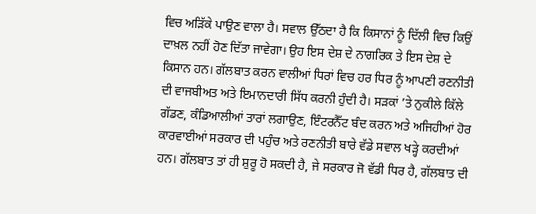ਵਿਚ ਅੜਿੱਕੇ ਪਾਉਣ ਵਾਲਾ ਹੈ। ਸਵਾਲ ਉੱਠਦਾ ਹੈ ਕਿ ਕਿਸਾਨਾਂ ਨੂੰ ਦਿੱਲੀ ਵਿਚ ਕਿਉਂ ਦਾਖ਼ਲ ਨਹੀਂ ਹੋਣ ਦਿੱਤਾ ਜਾਵੇਗਾ। ਉਹ ਇਸ ਦੇਸ਼ ਦੇ ਨਾਗਰਿਕ ਤੇ ਇਸ ਦੇਸ਼ ਦੇ ਕਿਸਾਨ ਹਨ। ਗੱਲਬਾਤ ਕਰਨ ਵਾਲੀਆਂ ਧਿਰਾਂ ਵਿਚ ਹਰ ਧਿਰ ਨੂੰ ਆਪਣੀ ਰਣਨੀਤੀ ਦੀ ਵਾਜਬੀਅਤ ਅਤੇ ਇਮਾਨਦਾਰੀ ਸਿੱਧ ਕਰਨੀ ਹੁੰਦੀ ਹੈ। ਸੜਕਾਂ ’ਤੇ ਨੁਕੀਲੇ ਕਿੱਲੇ ਗੱਡਣ, ਕੰਡਿਆਲੀਆਂ ਤਾਰਾਂ ਲਗਾਉਣ, ਇੰਟਰਨੈੱਟ ਬੰਦ ਕਰਨ ਅਤੇ ਅਜਿਹੀਆਂ ਹੋਰ ਕਾਰਵਾਈਆਂ ਸਰਕਾਰ ਦੀ ਪਹੁੰਚ ਅਤੇ ਰਣਨੀਤੀ ਬਾਰੇ ਵੱਡੇ ਸਵਾਲ ਖੜ੍ਹੇ ਕਰਦੀਆਂ ਹਨ। ਗੱਲਬਾਤ ਤਾਂ ਹੀ ਸ਼ੁਰੂ ਹੋ ਸਕਦੀ ਹੈ, ਜੇ ਸਰਕਾਰ ਜੋ ਵੱਡੀ ਧਿਰ ਹੈ, ਗੱਲਬਾਤ ਦੀ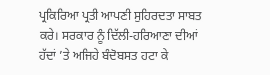ਪ੍ਰਕਿਰਿਆ ਪ੍ਰਤੀ ਆਪਣੀ ਸੁਹਿਰਦਤਾ ਸਾਬਤ ਕਰੇ। ਸਰਕਾਰ ਨੂੰ ਦਿੱਲੀ-ਹਰਿਆਣਾ ਦੀਆਂ ਹੱਦਾਂ ’ਤੇ ਅਜਿਹੇ ਬੰਦੋਬਸਤ ਹਟਾ ਕੇ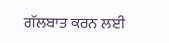ਗੱਲਬਾਤ ਕਰਨ ਲਈ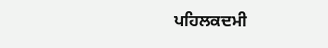ਪਹਿਲਕਦਮੀ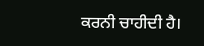ਕਰਨੀ ਚਾਹੀਦੀ ਹੈ।